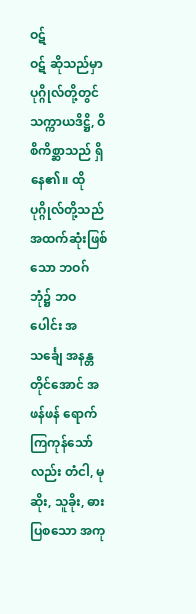ဝဋ်
ဝဋ် ဆိုသည်မှာ ပုဂ္ဂိုလ်တို့တွင် သက္ကာယဒိဋ္ဌိ, ဝိစိကိစ္ဆာသည် ရှိနေ၏။ ထိုပုဂ္ဂိုလ်တို့သည် အထက်ဆုံးဖြစ်သော ဘဝဂ်ဘုံ၌ ဘဝပေါင်း အသင်္ချေ အနန္တတိုင်အောင် အဖန်ဖန် ရောက်ကြကုန်သော်လည်း တံငါ, မုဆိုး, သူခိုး, ဓားပြစသော အကု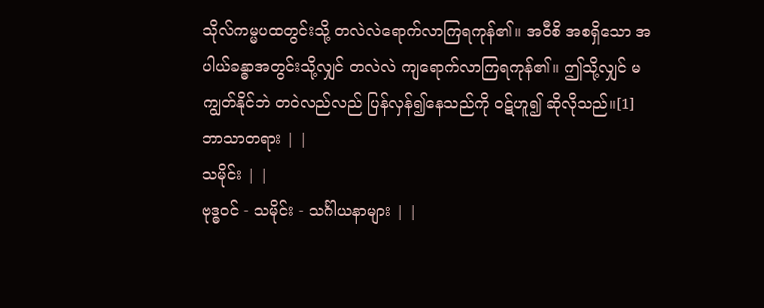သိုလ်ကမ္မပထတွင်းသို့ တလဲလဲရောက်လာကြရကုန်၏။ အဝီစိ အစရှိသော အပါယ်ခန္ဓာအတွင်းသို့လျှင် တလဲလဲ ကျရောက်လာကြရကုန်၏။ ဤသို့လျှင် မကျွတ်နိုင်ဘဲ တဝဲလည်လည် ပြန်လှန်၍နေသည်ကို ဝဋ်ဟူ၍ ဆိုလိုသည်။[1]
ဘာသာတရား | |
သမိုင်း | |
ဗုဒ္ဓဝင် - သမိုင်း - သင်္ဂါယနာများ | |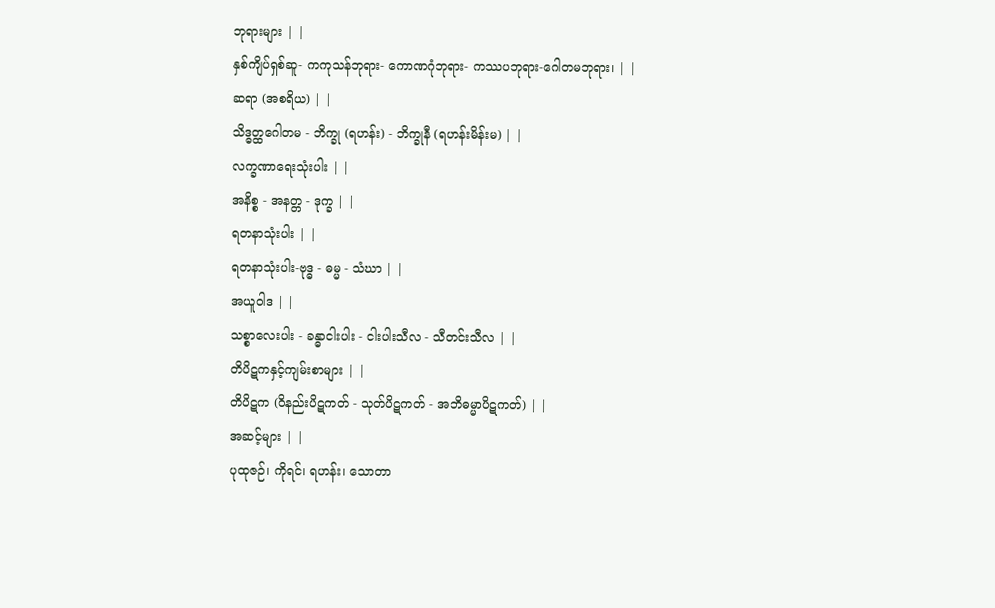ဘုရားများ | |
နှစ်ကျိပ်ရှစ်ဆူ- ကကုသန်ဘုရား- ကောဏဂုံဘုရား- ကဿပဘုရား-ဂေါတမဘုရား၊ | |
ဆရာ (အစရိယ) | |
သိဒ္ဓတ္ထဂေါတမ - ဘိက္ခု (ရဟန်း) - ဘိက္ခုနီ (ရဟန်းမိန်းမ) | |
လက္ခဏာရေးသုံးပါး | |
အနိစ္စ - အနတ္တ - ဒုက္ခ | |
ရတနာသုံးပါး | |
ရတနာသုံးပါး-ဗုဒ္ဓ - ဓမ္မ - သံဃာ | |
အယူဝါဒ | |
သစ္စာလေးပါး - ခန္ဓာငါးပါး - ငါးပါးသီလ - သီတင်းသီလ | |
တိပိဋကနှင့်ကျမ်းစာများ | |
တိပိဋက (ဝိနည်းပိဋကတ် - သုတ်ပိဋကတ် - အဘိဓမ္မာပိဋကတ်) | |
အဆင့်များ | |
ပုထုဇဉ်၊ ကိုရင်၊ ရဟန်း၊ သောတာ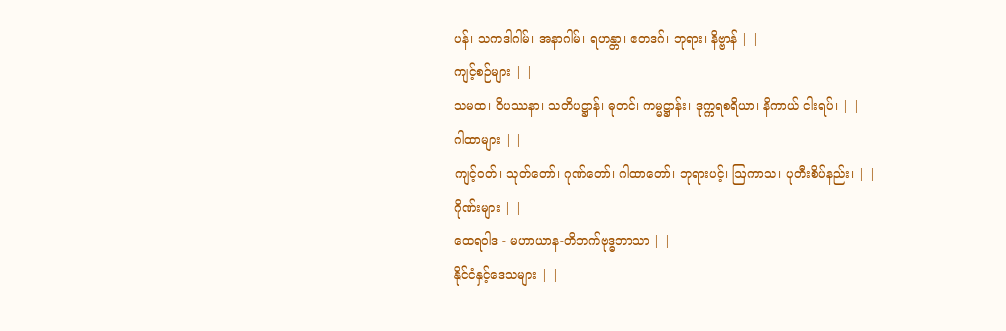ပန်၊ သကဒါဂါမ်၊ အနာဂါမ်၊ ရဟန္တာ၊ ဧတဒဂ်၊ ဘုရား၊ နိဗ္ဗာန် | |
ကျင့်စဉ်များ | |
သမထ၊ ဝိပဿနာ၊ သတိပဋ္ဌာန်၊ ဓုတင်၊ ကမ္မဋ္ဌာန်း၊ ဒုက္ကရစရိယာ၊ နိကာယ် ငါးရပ်၊ | |
ဂါထာများ | |
ကျင့်ဝတ်၊ သုတ်တော်၊ ဂုဏ်တော်၊ ဂါထာတော်၊ ဘုရားပင့်၊ ဩကာသ၊ ပုတီးစိပ်နည်း၊ | |
ဂိုဏ်းများ | |
ထေရဝါဒ - မဟာယာန-တိဘက်ဗုဒ္ဓဘာသာ | |
နိုင်ငံနှင့်ဒေသများ | |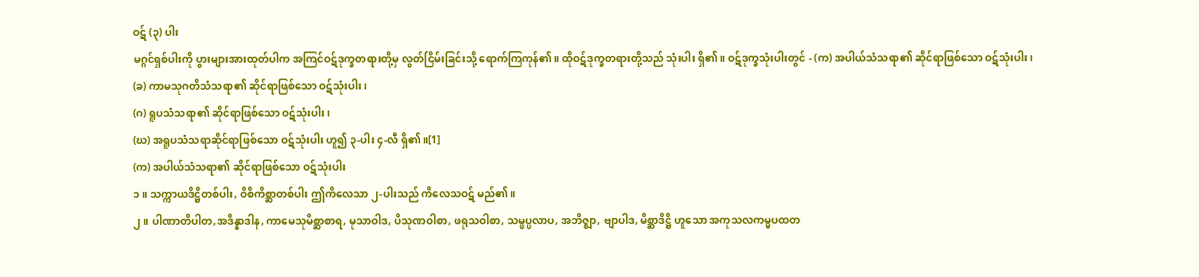ဝဋ် (၃) ပါး
မဂ္ဂင်ရှစ်ပါးကို ပွားများအားထုတ်ပါက အကြင်ဝဋ်ဒုက္ခတရားတို့မှ လွတ်ငြိမ်းခြင်းသို့ ရောက်ကြကုန်၏။ ထိုဝဋ်ဒုက္ခတရားတို့သည် သုံးပါး ရှိ၏။ ဝဋ်ဒုက္ခသုံးပါးတွင် - (က) အပါယ်သံသရာ၏ ဆိုင်ရာဖြစ်သော ဝဋ်သုံးပါး၊
(ခ) ကာမသုဂတိသံသရာ၏ ဆိုင်ရာဖြစ်သော ဝဋ်သုံးပါး၊
(ဂ) ရူပသံသရာ၏ ဆိုင်ရာဖြစ်သော ဝဋ်သုံးပါး၊
(ဃ) အရူပသံသရာဆိုင်ရာဖြစ်သော ဝဋ်သုံးပါး ဟူ၍ ၃-ပါး ၄-လီ ရှိ၏။[1]
(က) အပါယ်သံသရာ၏ ဆိုင်ရာဖြစ်သော ဝဋ်သုံးပါး
၁။ သက္ကာယဒိဋ္ဌိတစ်ပါး, ဝိစိကိစ္ဆာတစ်ပါး ဤကိလေသာ ၂-ပါးသည် ကိလေသဝဋ် မည်၏။
၂။ ပါဏာတိပါတ,အဒိန္နာဒါန, ကာမေသုမိစ္ဆာစာရ, မုသာဝါဒ, ပိသုဏဝါစာ, ဖရုသဝါစာ, သမ္ဖပ္ပလာပ, အဘိဇ္ဈာ, ဗျာပါဒ, မိစ္ဆာဒိဋ္ဌိ ဟူသော အကုသလကမ္မပထတ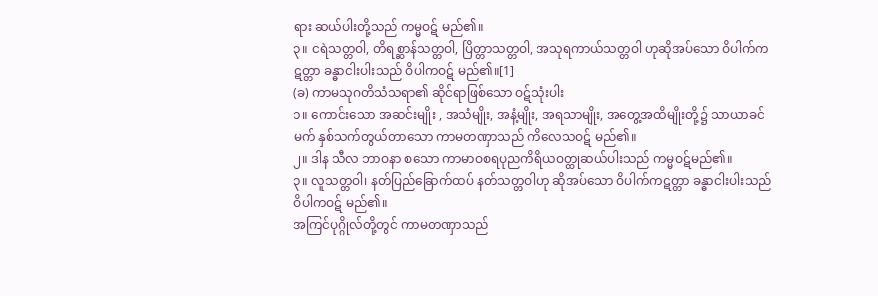ရား ဆယ်ပါးတို့သည် ကမ္မဝဋ် မည်၏။
၃။ ငရဲသတ္တဝါ, တိရစ္ဆာန်သတ္တဝါ, ပြိတ္တာသတ္တဝါ, အသုရကာယ်သတ္တဝါ ဟုဆိုအပ်သော ဝိပါက်ကဋတ္တာ ခန္ဓာငါးပါးသည် ဝိပါကဝဋ် မည်၏။[1]
(ခ) ကာမသုဂတိသံသရာ၏ ဆိုင်ရာဖြစ်သော ဝဋ်သုံးပါး
၁။ ကောင်းသော အဆင်းမျိုး , အသံမျိုး, အနံ့မျိုး, အရသာမျိုး, အတွေ့အထိမျိုးတို့၌ သာယာခင်မက် နှစ်သက်တွယ်တာသော ကာမတဏှာသည် ကိလေသဝဋ် မည်၏။
၂။ ဒါန သီလ ဘာဝနာ စသော ကာမာဝစရပုညကိရိယဝတ္ထုဆယ်ပါးသည် ကမ္မဝဋ်မည်၏။
၃။ လူသတ္တဝါ၊ နတ်ပြည်ခြောက်ထပ် နတ်သတ္တဝါဟု ဆိုအပ်သော ဝိပါက်ကဋတ္တာ ခန္ဓာငါးပါးသည် ဝိပါကဝဋ် မည်၏။
အကြင်ပုဂ္ဂိုလ်တို့တွင် ကာမတဏှာသည်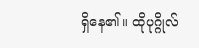ရှိနေ၏။ ထိုပုဂ္ဂိုလ်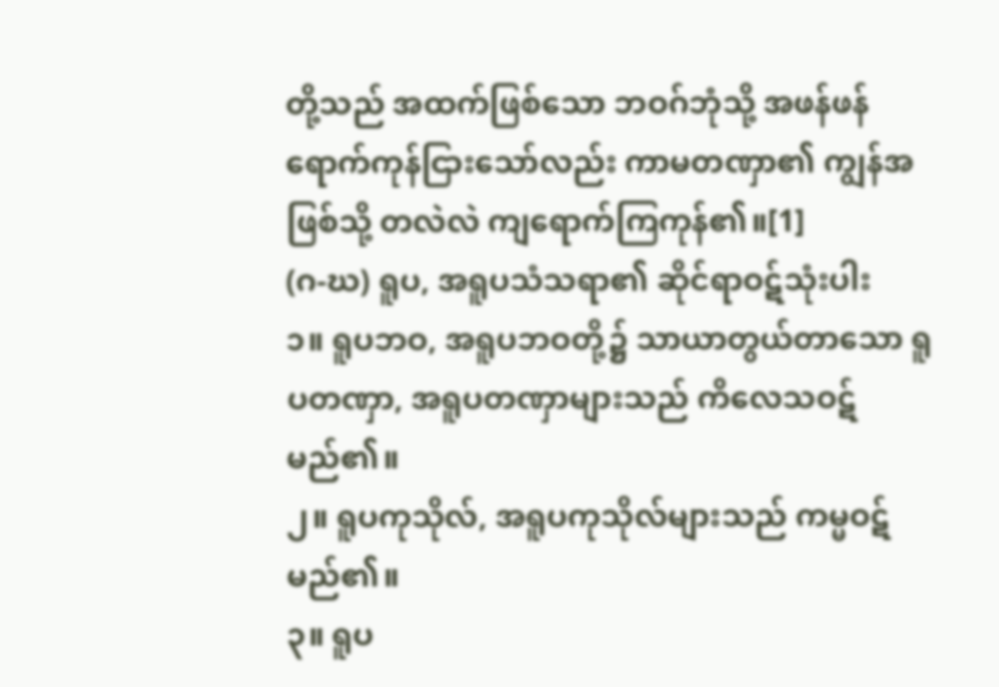တို့သည် အထက်ဖြစ်သော ဘဝဂ်ဘုံသို့ အဖန်ဖန် ရောက်ကုန်ငြားသော်လည်း ကာမတဏှာ၏ ကျွန်အဖြစ်သို့ တလဲလဲ ကျရောက်ကြကုန်၏။[1]
(ဂ-ဃ) ရူပ, အရူပသံသရာ၏ ဆိုင်ရာဝဋ်သုံးပါး
၁။ ရူပဘဝ, အရူပဘဝတို့၌ သာယာတွယ်တာသော ရူပတဏှာ, အရူပတဏှာများသည် ကိလေသဝဋ် မည်၏။
၂။ ရူပကုသိုလ်, အရူပကုသိုလ်များသည် ကမ္မဝဋ် မည်၏။
၃။ ရူပ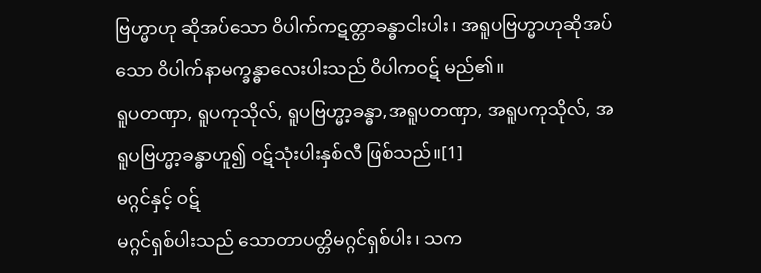ဗြဟ္မာဟု ဆိုအပ်သော ဝိပါက်ကဋတ္တာခန္ဓာငါးပါး၊ အရူပဗြဟ္မာဟုဆိုအပ်သော ဝိပါက်နာမက္ခန္ဓာလေးပါးသည် ဝိပါကဝဋ် မည်၏။
ရူပတဏှာ, ရူပကုသိုလ်, ရူပဗြဟ္မာ့ခန္ဓာ,အရူပတဏှာ, အရူပကုသိုလ်, အရူပဗြဟ္မာ့ခန္ဓာဟူ၍ ဝဋ်သုံးပါးနှစ်လီ ဖြစ်သည်။[1]
မဂ္ဂင်နှင့် ဝဋ်
မဂ္ဂင်ရှစ်ပါးသည် သောတာပတ္တိမဂ္ဂင်ရှစ်ပါး၊ သက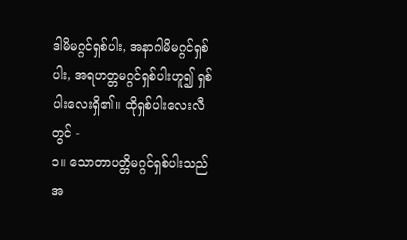ဒါမိမဂ္ဂင်ရှစ်ပါး, အနာဂါမိမဂ္ဂင်ရှစ်ပါး, အရဟတ္တမဂ္ဂင်ရှစ်ပါးဟူ၍ ရှစ်ပါးလေးရှိ၏။ ထိုရှစ်ပါးလေးလီတွင် -
၁။ သောတာပတ္တိမဂ္ဂင်ရှစ်ပါးသည် အ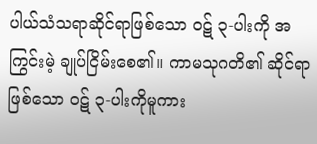ပါယ်သံသရာဆိုင်ရာဖြစ်သော ဝဋ် ၃-ပါးကို အကြွင်းမဲ့ ချုပ်ငြိမ်းစေ၏။ ကာမသုဂတိ၏ ဆိုင်ရာဖြစ်သော ဝဋ် ၃-ပါးကိုမူကား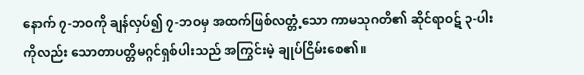နောက် ၇-ဘဝကို ချန်လှပ်၍ ၇-ဘဝမှ အထက်ဖြစ်လတ္တံ့သော ကာမသုဂတိ၏ ဆိုင်ရာဝဋ် ၃-ပါးကိုလည်း သောတာပတ္တိမဂ္ဂင်ရှစ်ပါးသည် အကြွင်းမဲ့ ချုပ်ငြိမ်းစေ၏။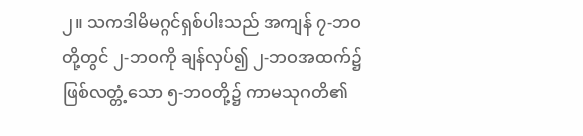၂။ သကဒါမိမဂ္ဂင်ရှစ်ပါးသည် အကျန် ၇-ဘဝတို့တွင် ၂-ဘဝကို ချန်လှပ်၍ ၂-ဘဝအထက်၌ ဖြစ်လတ္တံ့သော ၅-ဘဝတို့၌ ကာမသုဂတိ၏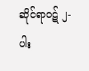ဆိုင်ရာဝဋ် ၂-ပါး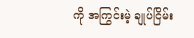ကို အကြွင်းမဲ့ ချုပ်ငြိမ်း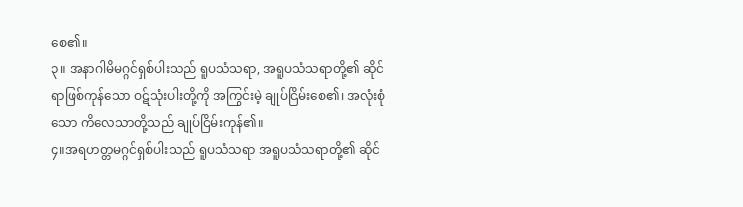စေ၏။
၃။ အနာဂါမိမဂ္ဂင်ရှစ်ပါးသည် ရူပသံသရာ, အရူပသံသရာတို့၏ ဆိုင်ရာဖြစ်ကုန်သော ဝဋ်သုံးပါးတို့ကို အကြွင်းမဲ့ ချုပ်ငြိမ်းစေ၏၊ အလုံးစုံသော ကိလေသာတို့သည် ချုပ်ငြိမ်းကုန်၏။
၄။အရဟတ္တမဂ္ဂင်ရှစ်ပါးသည် ရူပသံသရာ အရူပသံသရာတို့၏ ဆိုင်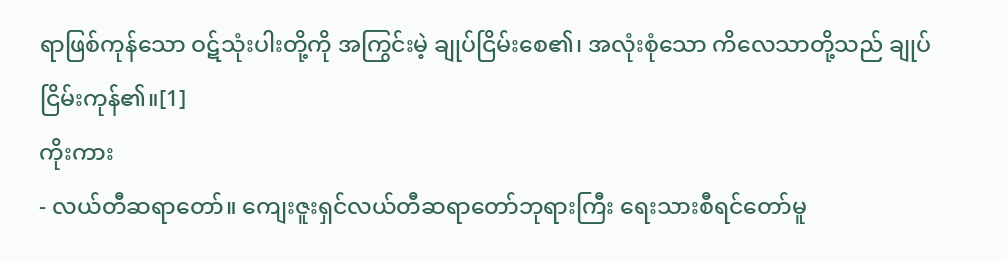ရာဖြစ်ကုန်သော ဝဋ်သုံးပါးတို့ကို အကြွင်းမဲ့ ချုပ်ငြိမ်းစေ၏၊ အလုံးစုံသော ကိလေသာတို့သည် ချုပ်ငြိမ်းကုန်၏။[1]
ကိုးကား
- လယ်တီဆရာတော်။ ကျေးဇူးရှင်လယ်တီဆရာတော်ဘုရားကြီး ရေးသားစီရင်တော်မူ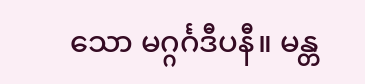သော မဂ္ဂင်္ဂဒီပနီ။ မန္တ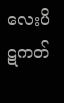လေးပိဋကတ်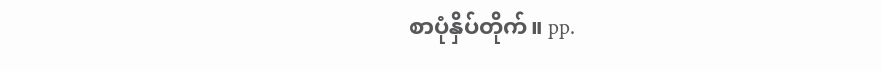စာပုံနှိပ်တိုက်။ pp.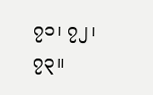၇၁၊ ၇၂၊ ၇၃။